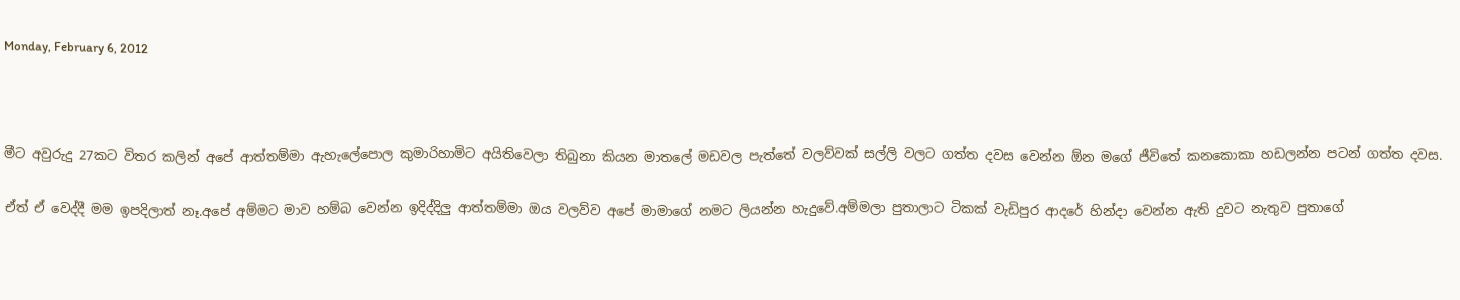Monday, February 6, 2012



මීට අවුරුදු 27කට විතර කලින් අපේ ආත්තම්මා ඇහැලේපොල කුමාරිහාමිට අයිතිවෙලා තිබුනා කියන මාතලේ මඩවල පැත්තේ වලව්වක් සල්ලි වලට ගත්ත දවස වෙන්න ඕන මගේ ජීවිතේ කනකොකා හඩලන්න පටන් ගත්ත දවස.

ඒත් ඒ වෙද්දී මම ඉපදිලාත් නෑ.අපේ අම්මට මාව හම්බ වෙන්න ඉදිද්දිලු ආත්තම්මා ඔය වලව්ව අපේ මාමාගේ නමට ලියන්න හැදුවේ.අම්මලා පුතාලාට ටිකක් වැඩිපුර ආදරේ හින්දා වෙන්න ඇති දුවට නැතුව පුතාගේ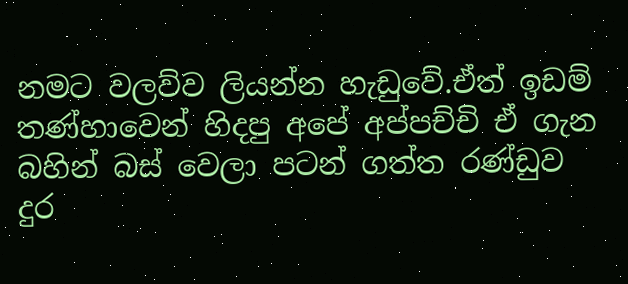නමට වලව්ව ලියන්න හැඩුවේ.ඒත් ඉඩම් තණ්හාවෙන් හිදපු අපේ අප්පච්චි ඒ ගැන බහින් බස් වෙලා පටන් ගත්ත රණ්ඩුව දුර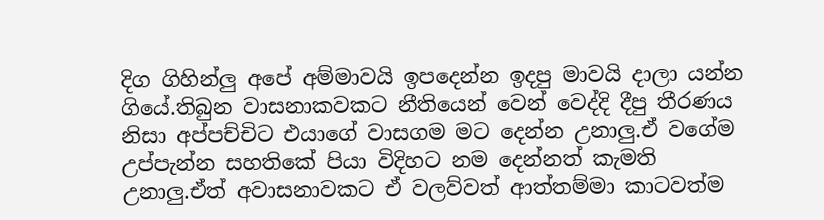දිග ගිහින්ලු අපේ අම්මාවයි ඉපදෙන්න ඉදපු මාවයි දාලා යන්න ගියේ.තිබුන වාසනාකවකට නීතියෙන් වෙන් වෙද්දි දීපු තීරණය නිසා අප්පච්චිට එයාගේ වාසගම මට දෙන්න උනාලු.ඒ වගේම උප්පැන්න සහතිකේ පියා විදිහට නම දෙන්නත් කැමති උනාලු.ඒත් අවාසනාවකට ඒ වලව්වත් ආත්තම්මා කාටවත්ම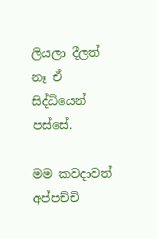ලියලා දීලත් නෑ ඒ සිද්ධියෙන් පස්සේ.

මම කවදාවත් අප්පච්චි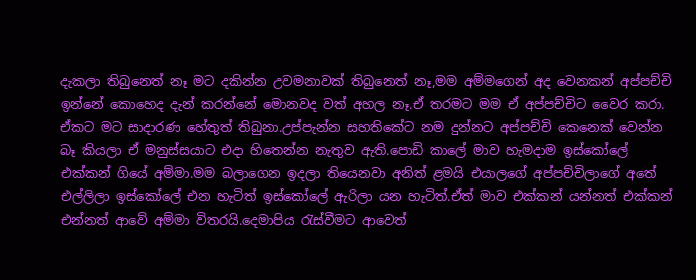දැකලා තිබුනෙත් නෑ මට දකින්න උවමනාවක් තිබුනෙත් නෑ,මම අම්මගෙන් අද වෙනකන් අප්පච්චි ඉන්නේ කොහෙද දැන් කරන්නේ මොනවද වත් අහල නෑ.ඒ තරමට මම ඒ අප්පච්චිට වෛර කරා. ඒකට මට සාදාරණ හේතුත් තිබුනා.උප්පැන්න සහතිකේට නම දුන්නට අප්පච්චි කෙනෙක් වෙන්න බෑ කියලා ඒ මනුස්සයාට එදා හිතෙන්න නැතුව ඇති.පොඩි කාලේ මාව හැමදාම ඉස්කෝලේ එක්කන් ගියේ අම්මා.මම බලාගෙන ඉදලා තියෙනවා අනිත් ළමයි එයාලගේ අප්පච්චිලාගේ අතේ එල්ලිලා ඉස්කෝලේ එන හැටිත් ඉස්කෝලේ ඇරිලා යන හැටිත්.ඒත් මාව එක්කන් යන්නත් එක්කන් එන්නත් ආවේ අම්මා විතරයි.දෙමාපිය රැස්වීමට ආවෙත්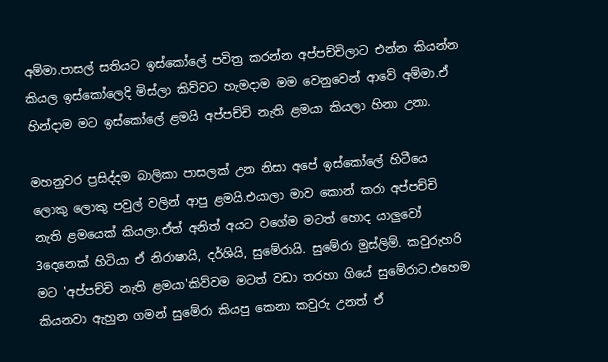අම්මා.පාසල් සතියට ඉස්කෝලේ පවිත්‍ර කරන්න අප්පච්චිලාට එන්න කියන්න කියල ඉස්කෝලෙදි මිස්ලා කිව්වට හැමදාම මම වෙනුවෙන් ආවේ අම්මා.ඒ හින්දාම මට ඉස්කෝලේ ළමයි අප්පච්චි නැති ළමයා කියලා හිනා උනා.

මහනුවර ප්‍රසිද්දම බාලිකා පාසලක් උන නිසා අපේ ඉස්කෝලේ හිටීයෙ ලොකු ලොකු පවුල් වලින් ආපු ළමයි.එයාලා මාව කොන් කරා අප්පච්චි නැති ළමයෙක් කියලා.ඒත් අනිත් අයට වගේම මටත් හොද යාලුවෝ 3දෙනෙක් හිටියා ඒ නිරාෂායි, දර්ශියි, සුමේරායි. සුමේරා මුස්ලිම්. කවුරුහරි මට 'අප්පච්චි නැති ළමයා'කිව්වම මටත් වඩා තරහා ගියේ සුමේරාට.එහෙම කියනවා ඇහුන ගමන් සුමේරා කියපු කෙනා කවුරු උනත් ඒ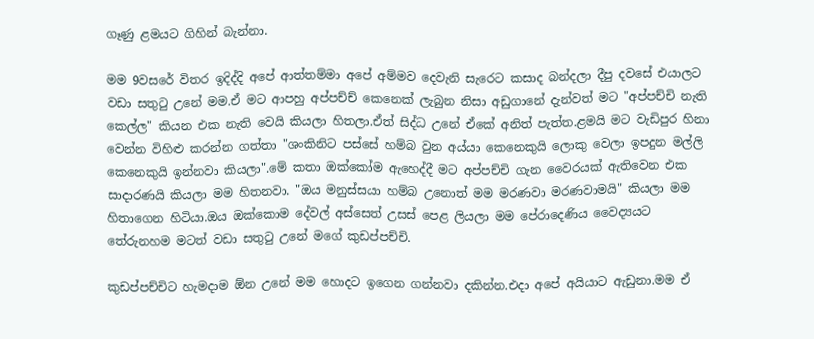ගෑණු ළමයට ගිහින් බැන්නා.

මම 9වසරේ විතර ඉදිද්දි අපේ ආත්තම්මා අපේ අම්මව දෙවැනි සැරෙට කසාද බන්දලා දීපු දවසේ එයාලට වඩා සතුටු උනේ මම.ඒ මට ආපහු අප්පච්ච් කෙනෙක් ලැබුන නිසා අඩුගානේ දැන්වත් මට "අප්පච්චි නැති කෙල්ල" කියන එක නැති වෙයි කියලා හිතලා.ඒත් සිද්ධ උනේ ඒකේ අනිත් පැත්ත.ළමයි මට වැඩිපුර හිනා වෙන්න විහිළු කරන්න ගත්තා "ශංකිනිට පස්සේ හම්බ වුන අය්යා කෙනෙකුයි ලොකු වෙලා ඉපදුන මල්ලි කෙනෙකුයි ඉන්නවා කියලා".මේ කතා ඔක්කෝම ඇහෙද්දී මට අප්පච්චි ගැන වෛරයක් ඇතිවෙන එක සාදාරණයි කියලා මම හිතනවා. "ඔය මනුස්සයා හම්බ උනොත් මම මරණවා මරණවාමයි" කියලා මම හිතාගෙන හිටියා.ඔය ඔක්කොම දේවල් අස්සෙත් උසස් පෙළ ලියලා මම පේරාදෙණිය වෛද්‍යයට තේරුනහම මටත් වඩා සතුටු උනේ මගේ කුඩප්පච්චි.

කුඩප්පච්චිට හැමදාම ඕන උනේ මම හොදට ඉගෙන ගන්නවා දකින්න.එදා අපේ අයියාට ඇඩුනා.මම ඒ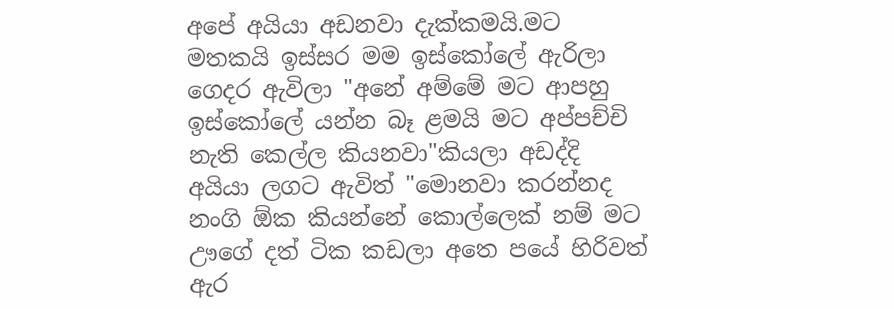අපේ අයියා අඩනවා දැක්කමයි.මට මතකයි ඉස්සර මම ඉස්කෝලේ ඇරිලා ගෙදර ඇවිලා "අනේ අම්මේ මට ආපහු ඉස්කෝලේ යන්න බෑ ළමයි මට අප්පච්චි නැති කෙල්ල කියනවා"කියලා අඩද්දි අයියා ලගට ඇවිත් "මොනවා කරන්නද නංගි ඕක කියන්නේ කොල්ලෙක් නම් මට ඌගේ දත් ටික කඩලා අතෙ පයේ හිරිවත් ඇර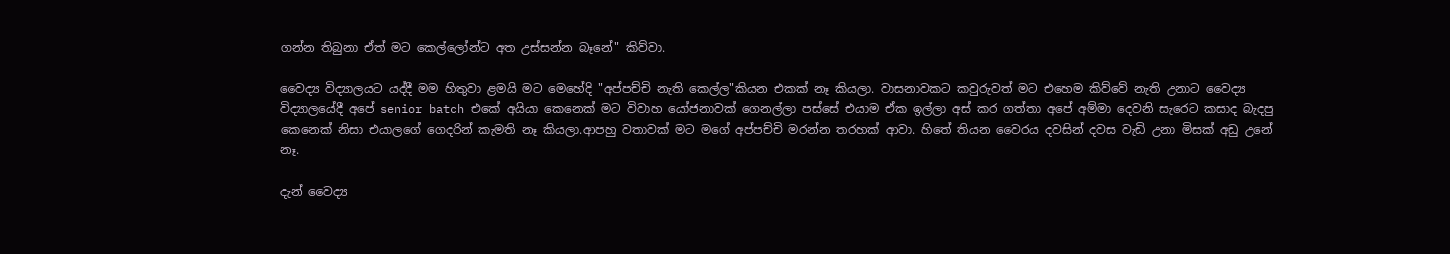ගන්න තිබුනා ඒත් මට කෙල්ලෝන්ට අත උස්සන්න බෑනේ" කිව්වා.

වෛද්‍ය විද්‍යාලයට යද්දී මම හිතුවා ළමයි මට මෙහේදි "අප්පච්චි නැති කෙල්ල"කියන එකක් නෑ කියලා. වාසනාවකට කවුරුවත් මට එහෙම කිව්වේ නැති උනාට වෛද්‍ය විද්‍යාලයේදී අපේ senior batch එකේ අයියා කෙනෙක් මට විවාහ යෝජනාවක් ගෙනල්ලා පස්සේ එයාම ඒක ඉල්ලා අස් කර ගත්තා අපේ අම්මා දෙවනි සැරෙට කසාද බැදපු කෙනෙක් නිසා එයාලගේ ගෙදරින් කැමති නෑ කියලා.ආපහු වතාවක් මට මගේ අප්පච්චි මරන්න තරහක් ආවා. හිතේ තියන වෛරය දවසින් දවස වැඩි උනා මිසක් අඩු උනේ නෑ.

දැන් වෛද්‍ය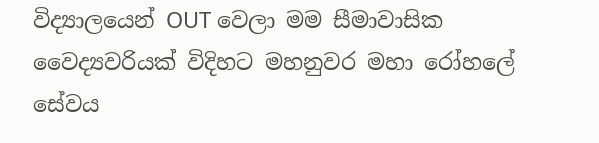විද්‍යාලයෙන් OUT වෙලා මම සීමාවාසික වෛද්‍යවරියක් විදිහට මහනුවර මහා රෝහලේ සේවය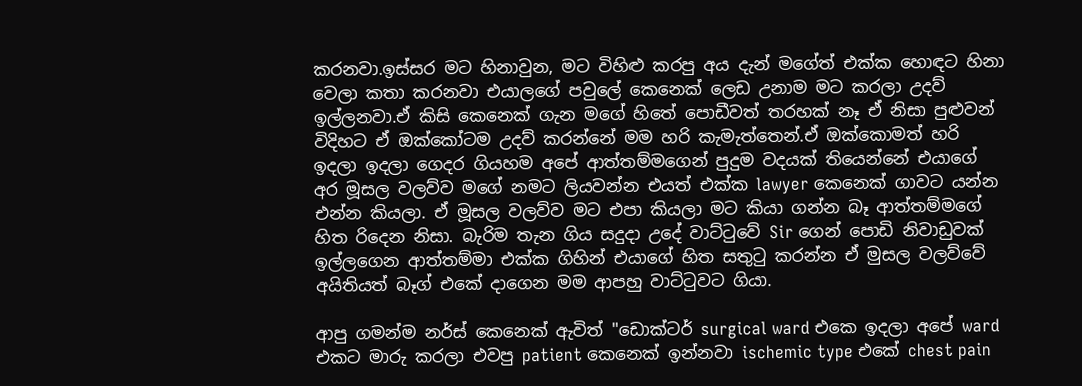කරනවා.ඉස්සර මට හිනාවුන, මට විහිළු කරපු අය දැන් මගේත් එක්ක හොඳට හිනා වෙලා කතා කරනවා එයාලගේ පවුලේ කෙනෙක් ලෙඩ උනාම මට කරලා උදව් ඉල්ලනවා.ඒ කිසි කෙනෙක් ගැන මගේ හිතේ පොඩීවත් තරහක් නෑ ඒ නිසා පුළුවන් විදිහට ඒ ඔක්කෝටම උදව් කරන්නේ මම හරි කැමැත්තෙන්.ඒ ඔක්කොමත් හරි ඉදලා ඉදලා ගෙදර ගියහම අපේ ආත්තම්මගෙන් පුදුම වදයක් තියෙන්නේ එයාගේ අර මූසල වලව්ව මගේ නමට ලියවන්න එයත් එක්ක lawyer කෙනෙක් ගාවට යන්න එන්න කියලා. ඒ මූසල වලව්ව මට එපා කියලා මට කියා ගන්න බෑ ආත්තම්මගේ හිත රිදෙන නිසා. බැරිම තැන ගිය සදුදා උදේ වාට්ටුවේ Sir ගෙන් පොඩි නිවාඩුවක් ඉල්ලගෙන ආත්තම්මා එක්ක ගිහින් එයාගේ හිත සතුටු කරන්න ඒ මුසල වලව්වේ අයිතියත් බෑග් එකේ දාගෙන මම ආපහු වාට්ටුවට ගියා.

ආපු ගමන්ම නර්ස් කෙනෙක් ඇවිත් "ඩොක්ටර් surgical ward එකෙ ඉදලා අපේ ward එකට මාරු කරලා එවපු patient කෙනෙක් ඉන්නවා ischemic type එකේ chest pain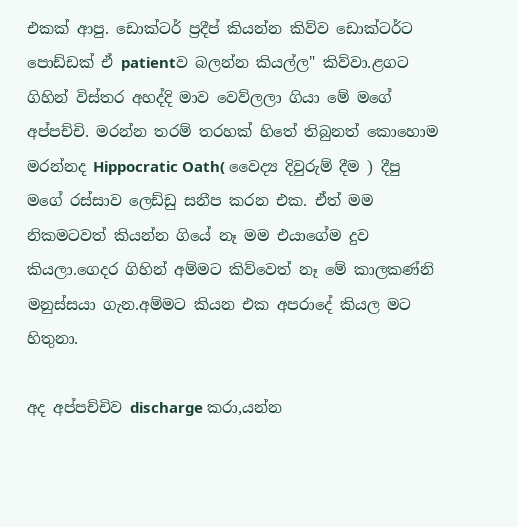එකක් ආපු. ඩොක්ටර් ප්‍රදීප් කියන්න කිව්ව ඩොක්ටර්ට පොඩ්ඩක් ඒ patientව බලන්න කියල්ල" කිව්වා.ළගට ගිහින් විස්තර අහද්දි මාව වෙව්ලලා ගියා මේ මගේ අප්පච්චි. මරන්න තරම් තරහක් හිතේ තිබුනත් කොහොම මරන්නද Hippocratic Oath( වෛද්‍ය දිවුරුම් දීම ) දීපු මගේ රස්සාව ලෙඩ්ඩු සනීප කරන එක. ඒත් මම නිකමටවත් කියන්න ගියේ නෑ මම එයාගේම දුව කියලා.ගෙදර ගිහින් අම්මට කිව්වෙත් නෑ මේ කාලකණ්නි මනුස්සයා ගැන.අම්මට කියන එක අපරාදේ කියල මට හිතුනා.

අද අප්පච්චිව discharge කරා,යන්න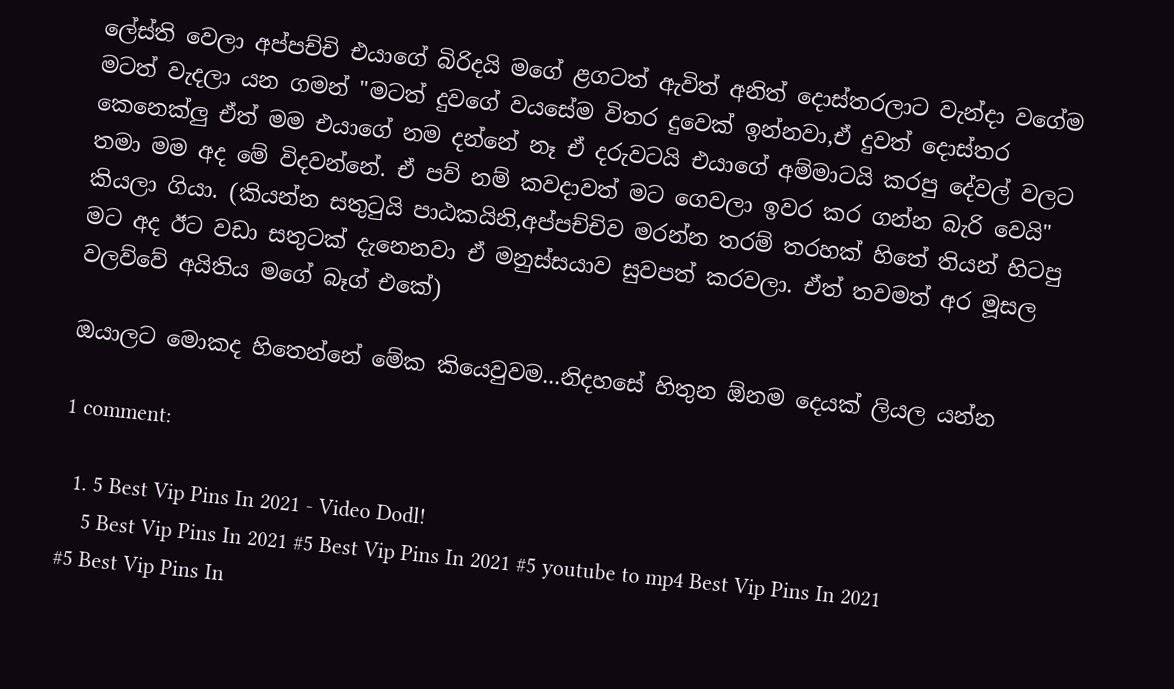ලේස්ති වෙලා අප්පච්චි එයාගේ බිරිදයි මගේ ළගටත් ඇවිත් අනිත් දොස්තරලාට වැන්දා වගේම මටත් වැදලා යන ගමන් "මටත් දුවගේ වයසේම විතර දුවෙක් ඉන්නවා,ඒ දුවත් දොස්තර කෙනෙක්ලු ඒත් මම එයාගේ නම දන්නේ නෑ ඒ දරුවටයි එයාගේ අම්මාටයි කරපු දේවල් වලට තමා මම අද මේ විදවන්නේ. ඒ පව් නම් කවදාවත් මට ගෙවලා ඉවර කර ගන්න බැරි වෙයි" කියලා ගියා. (කියන්න සතුටුයි පාඨකයිනි,අප්පච්චිව මරන්න තරම් තරහක් හිතේ තියන් හිටපු මට අද ඊට වඩා සතුටක් දැනෙනවා ඒ මනුස්සයාව සුවපත් කරවලා. ඒත් තවමත් අර මූසල වලව්වේ අයිතිය මගේ බෑග් එකේ)

ඔයාලට මොකද හිතෙන්නේ මේක කියෙවුවම...නිදහසේ හිතුන ඕනම දෙයක් ලියල යන්න

1 comment:

  1. 5 Best Vip Pins In 2021 - Video Dodl!
    5 Best Vip Pins In 2021 #5 Best Vip Pins In 2021 #5 youtube to mp4 Best Vip Pins In 2021 #5 Best Vip Pins In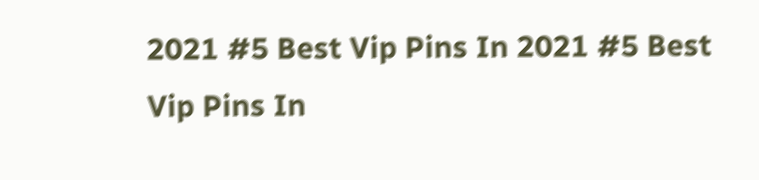2021 #5 Best Vip Pins In 2021 #5 Best Vip Pins In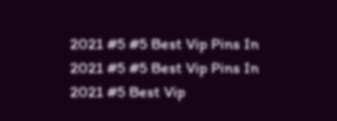2021 #5 #5 Best Vip Pins In 2021 #5 #5 Best Vip Pins In 2021 #5 Best Vip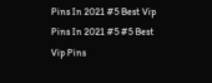Pins In 2021 #5 Best Vip Pins In 2021 #5 #5 Best Vip Pins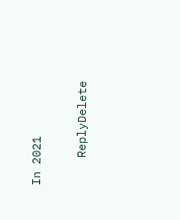In 2021

    ReplyDelete